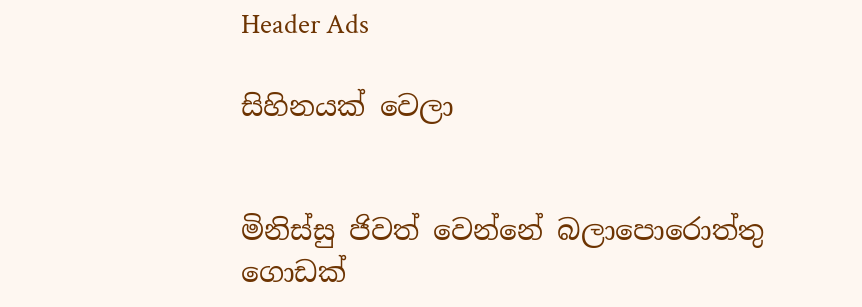Header Ads

සිහිනයක් වෙලා


මිනිස්සු ජිවත් වෙන්නේ බලාපොරොත්තු ගොඩක්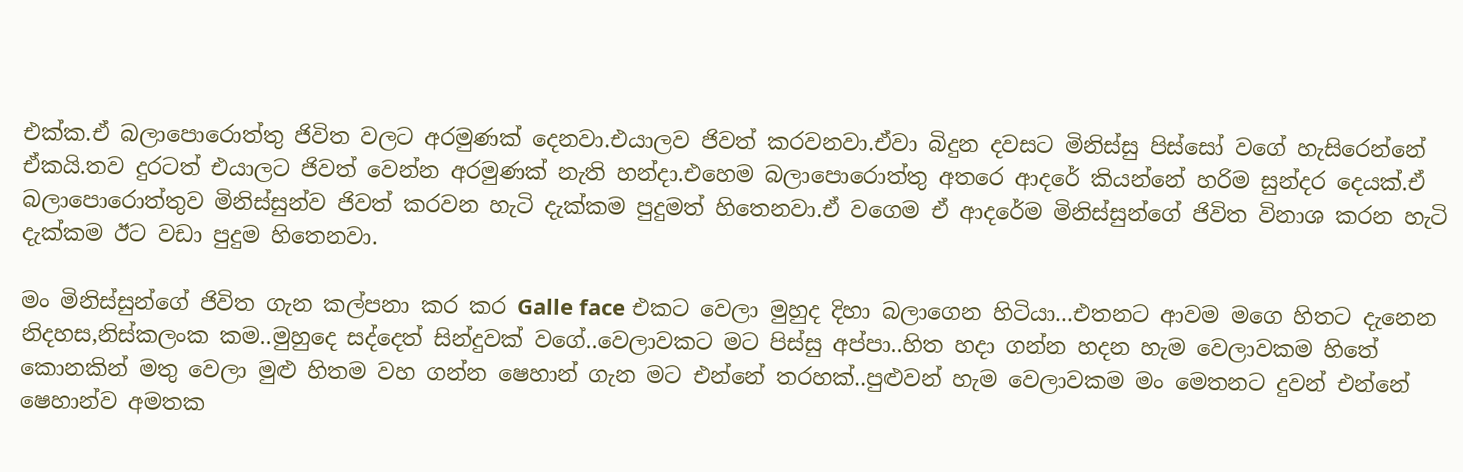එක්ක.ඒ බලාපොරොත්තු ජිවිත වලට අරමුණක් දෙනවා.එයාලව ජිවත් කරවනවා.ඒවා බිදුන දවසට මිනිස්සු පිස්සෝ වගේ හැසිරෙන්නේ ඒකයි.තව දුරටත් එයාලට ජිවත් වෙන්න අරමුණක් නැති හන්දා.එහෙම බලාපොරොත්තු අතරෙ ආදරේ කියන්නේ හරිම සුන්දර දෙයක්.ඒ බලාපොරොත්තුව මිනිස්සුන්ව ජිවත් කරවන හැටි දැක්කම පුදුමත් හිතෙනවා.ඒ වගෙම ඒ ආදරේම මිනිස්සුන්ගේ ජිවිත විනාශ කරන හැටි දැක්කම ඊට වඩා පුදුම හිතෙනවා.

මං මිනිස්සුන්ගේ ජිවිත ගැන කල්පනා කර කර Galle face එකට වෙලා මුහුද දිහා බලාගෙන හිටියා...එතනට ආවම මගෙ හිතට දැනෙන නිදහස,නිස්කලංක කම..මුහුදෙ සද්දෙත් සින්දුවක් වගේ..වෙලාවකට මට පිස්සු අප්පා..හිත හදා ගන්න හදන හැම වෙලාවකම හිතේ කොනකින් මතු වෙලා මුළු හිතම වහ ගන්න ෂෙහාන් ගැන මට එන්නේ තරහක්..පුළුවන් හැම වෙලාවකම මං මෙතනට දුවන් එන්නේ ෂෙහාන්ව අමතක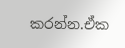කරන්න.ඒක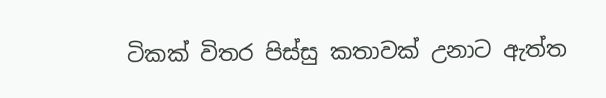ටිකක් විතර පිස්සු කතාවක් උනාට ඇත්ත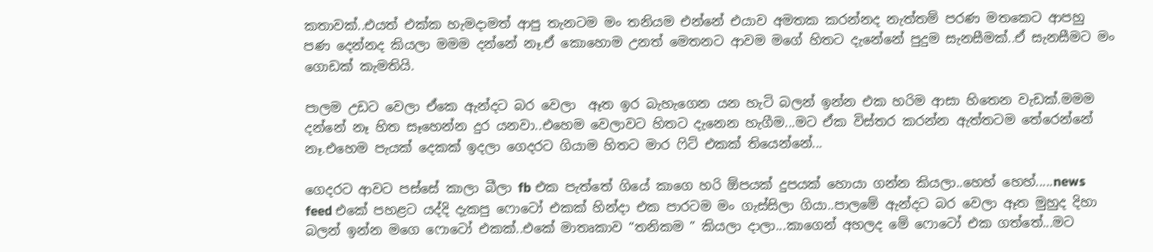කතාවක්..එයත් එක්ක හැමදාමත් ආපු තැනටම මං තනියම එන්නේ එයාව අමතක කරන්නද නැත්තම් පරණ මතකෙට ආපහු පණ දෙන්නද කියලා මමම දන්නේ නෑ.ඒ කොහොම උනත් මෙතනට ආවම මගේ හිතට දැනේනේ පුදුම සැනසීමක්..ඒ සැනසීමට මං ගොඩක් කැමතියි.

පාලම උඩට වෙලා ඒකෙ ඇන්දට බර වෙලා  ඈත ඉර බැහැගෙන යන හැටි බලන් ඉන්න එක හරිම ආසා හිතෙන වැඩක්.මමම දන්නේ නෑ හිත සෑහෙන්න දුර යනවා..එහෙම වෙලාවට හිතට දැනෙන හැගීම...මට ඒක විස්තර කරන්න ඇත්තටම තේරෙන්නේ නෑ.එහෙම පැයක් දෙකක් ඉදලා ගෙදරට ගියාම හිතට මාර ෆිට් එකක් තියෙන්නේ...

ගෙදරට ආවට පස්සේ කාලා බීලා fb එක පැත්තේ ගියේ කාගෙ හරි ඕපයක් දුපයක් හොයා ගන්න කියලා..හෙහ් හෙහ්.....news feed එකේ පහළට යද්දි දැකපු ෆොටෝ එකක් හින්දා එක පාරටම මං ගැස්සිලා ගියා..පාලමේ ඇන්දට බර වෙලා ඈත මුහුද දිහා බලන් ඉන්න මගෙ ෆොටෝ එකක්..එකේ මාතෘකාව “තනිකම ” කියලා දාලා...කාගෙන් අහලද මේ ෆොටෝ එක ගත්තේ...මට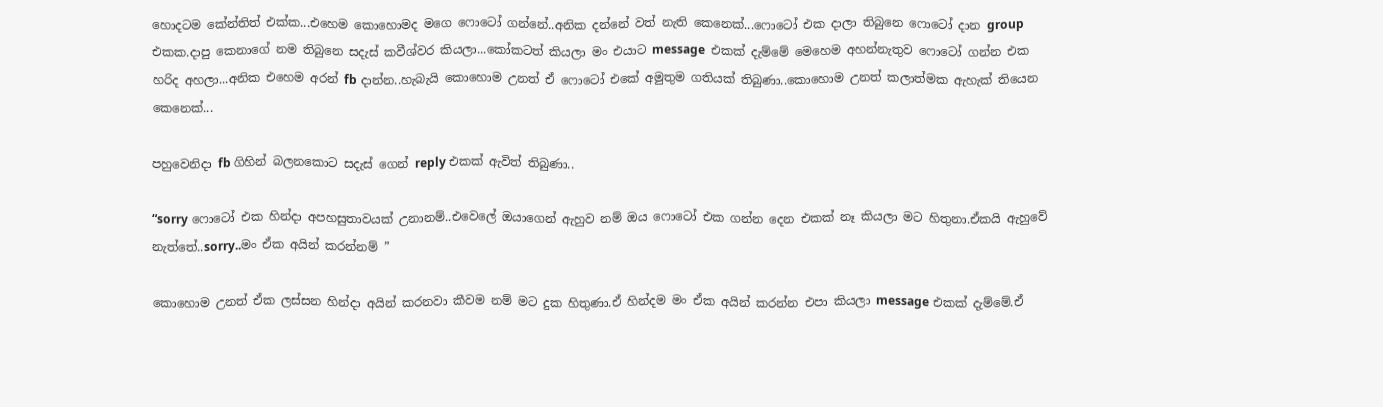හොදටම කේන්තිත් එක්ක...එහෙම කොහොමද මගෙ ෆොටෝ ගන්නේ..අනික දන්නේ වත් නැති කෙනෙක්...ෆොටෝ එක දාලා තිබුනෙ ෆොටෝ දාන group එකක.දාපු කෙනාගේ නම තිබුනෙ සදැස් කවීශ්වර කියලා...කෝකටත් කියලා මං එයාට message  එකක් දැම්මේ මෙහෙම අහන්නැතුව ෆොටෝ ගන්න එක හරිද අහලා...අනික එහෙම අරන් fb දාන්න..හැබැයි කොහොම උනත් ඒ ෆොටෝ එකේ අමුතුම ගතියක් තිබුණා..කොහොම උනත් කලාත්මක ඇහැක් තියෙන කෙනෙක්...

පහුවෙනිදා fb ගිහින් බලනකොට සදැස් ගෙන් reply එකක් ඇවිත් තිබුණා..

“sorry ෆොටෝ එක හින්දා අපහසුතාවයක් උනානම්..එවෙලේ ඔයාගෙන් ඇහුව නම් ඔය ෆොටෝ එක ගන්න දෙන එකක් නෑ කියලා මට හිතුනා.ඒකයි ඇහුවේ නැත්තේ..sorry..මං ඒක අයින් කරන්නම් ”

කොහොම උනත් ඒක ලස්සන හින්දා අයින් කරනවා කීවම නම් මට දුක හිතුණා.ඒ හින්දම මං ඒක අයින් කරන්න එපා කියලා message එකක් දැම්මේ.ඒ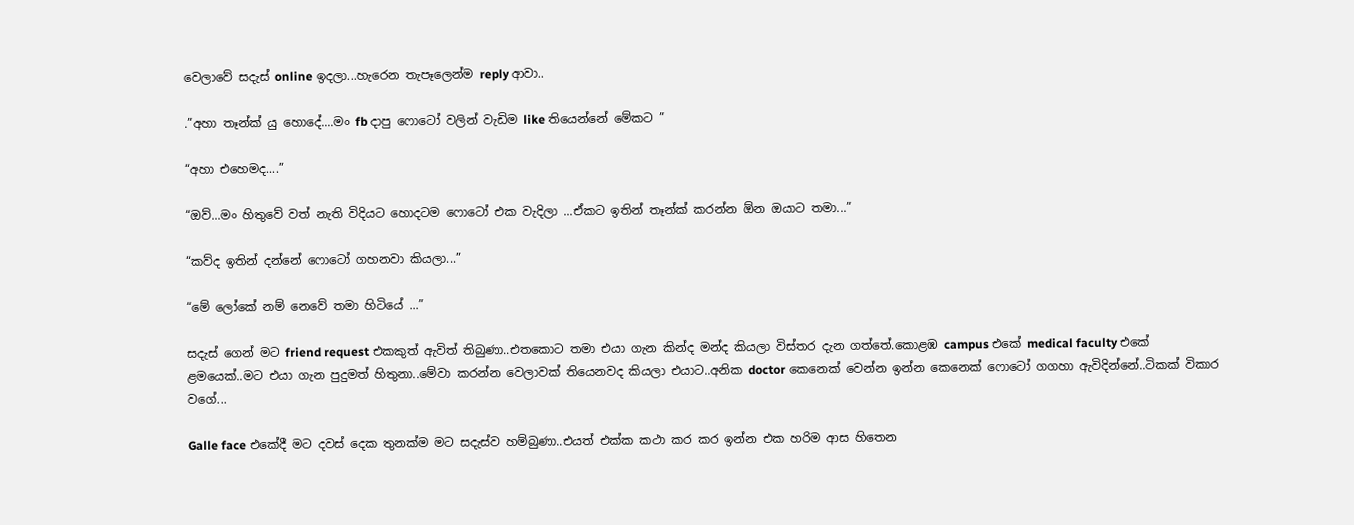වෙලාවේ සදැස් online ඉදලා...හැරෙන තැපෑලෙන්ම reply ආවා..

.”අහා තෑන්ක් යු හොදේ....මං fb දාපු ෆොටෝ වලින් වැඩිම like තියෙන්නේ මේකට ”

“අහා එහෙමද....”

“ඔව්...මං හිතුවේ වත් නැති විදියට හොදටම ෆොටෝ එක වැදිලා ...ඒකට ඉතින් තෑන්ක් කරන්න ඕන ඔයාට තමා...”

“කව්ද ඉතින් දන්නේ ෆොටෝ ගහනවා කියලා...”

“මේ ලෝකේ නම් නෙවේ තමා හිටියේ ...”

සදැස් ගෙන් මට friend request එකකුත් ඇවිත් තිබුණා..එතකොට තමා එයා ගැන කින්ද මන්ද කියලා විස්තර දැන ගත්තේ.කොළඹ campus එකේ medical faculty එකේ  ළමයෙක්..මට එයා ගැන පුදුමත් හිතුනා..මේවා කරන්න වෙලාවක් තියෙනවද කියලා එයාට..අනික doctor කෙනෙක් වෙන්න ඉන්න කෙනෙක් ෆොටෝ ගගහා ඇවිදින්නේ..ටිකක් විකාර වගේ...

Galle face එකේදී මට දවස් දෙක තුනක්ම මට සදැස්ව හම්බුණා..එයත් එක්ක කථා කර කර ඉන්න එක හරිම ආස හිතෙන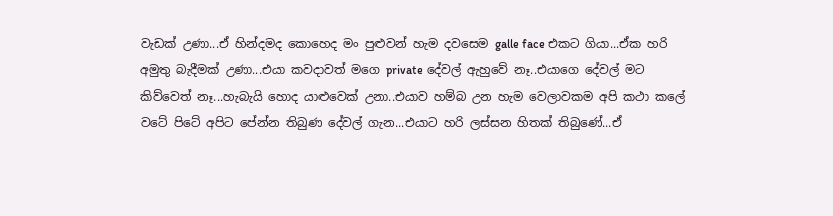වැඩක් උණා...ඒ හින්දමද කොහෙද මං පුළුවන් හැම දවසෙම galle face එකට ගියා...ඒක හරි අමුතු බැදීමක් උණා...එයා කවදාවත් මගෙ private දේවල් ඇහුවේ නෑ..එයාගෙ දේවල් මට කිව්වෙත් නෑ...හැබැයි හොද යාළුවෙක් උනා..එයාව හම්බ උන හැම වෙලාවකම අපි කථා කලේ වටේ පිටේ අපිට පේන්න තිබුණ දේවල් ගැන...එයාට හරි ලස්සන හිතක් තිබුණේ...ඒ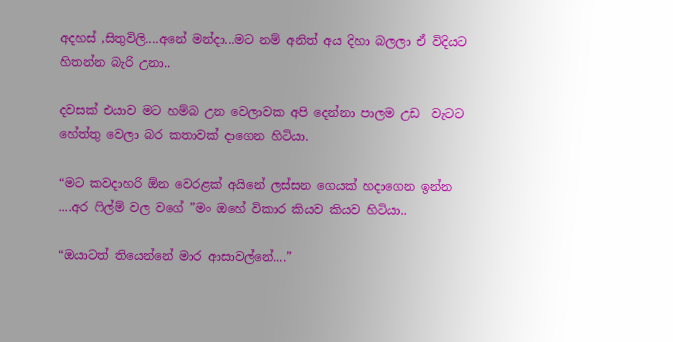අදහස් ,සිතුවිලි....අනේ මන්දා...මට නම් අනිත් අය දිහා බලලා ඒ විදියට හිතන්න බැරි උනා..

දවසක් එයාව මට හම්බ උන වෙලාවක අපි දෙන්නා පාලම උඩ  වැටට හේත්තු වෙලා බර කතාවක් දාගෙන හිටියා.

“මට කවදාහරි ඕන වෙරළක් අයිනේ ලස්සන ගෙයක් හදාගෙන ඉන්න ....අර ෆිල්ම් වල වගේ ”මං ඔහේ විකාර කියව කියව හිටියා..

“ඔයාටත් තියෙන්නේ මාර ආසාවල්නේ....”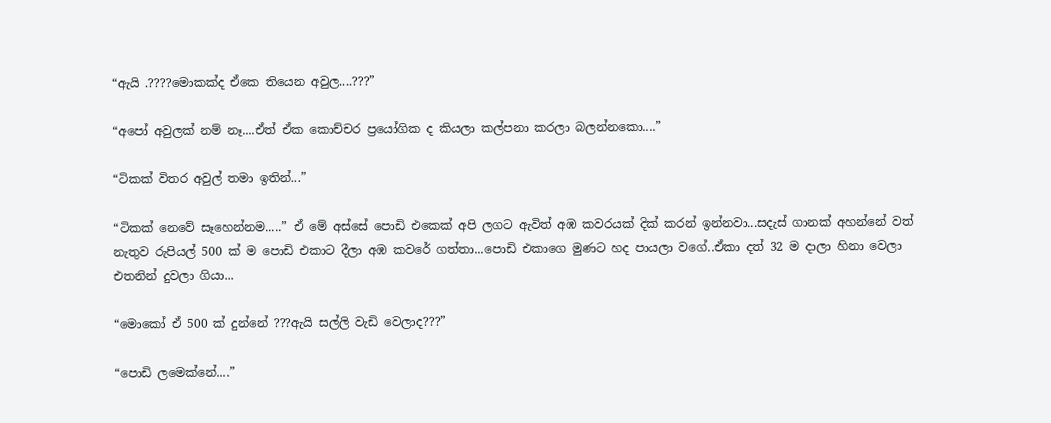“ඇයි .????මොකක්ද ඒකෙ තියෙන අවුල....???”

“අපෝ අවුලක් නම් නෑ....ඒත් ඒක කොච්චර ප්‍රයෝගික ද කියලා කල්පනා කරලා බලන්නකො....”

“ටිකක් විතර අවුල් තමා ඉතින්...”

“ටිකක් නෙවේ සෑහෙන්නම.....” ඒ මේ අස්සේ පොඩි එකෙක් අපි ලගට ඇවිත් අඹ කවරයක් දික් කරන් ඉන්නවා...සදැස් ගානක් අහන්නේ වත් නැතුව රුපියල් 500 ක් ම පොඩි එකාට දීලා අඹ කවරේ ගත්තා...පොඩි එකාගෙ මුණට හද පායලා වගේ..ඒකා දත් 32 ම දාලා හිනා වෙලා එතනින් දුවලා ගියා...

“මොකෝ ඒ 500 ක් දුන්නේ ???ඇයි සල්ලි වැඩි වෙලාද???”

“පොඩි ලමෙක්නේ....”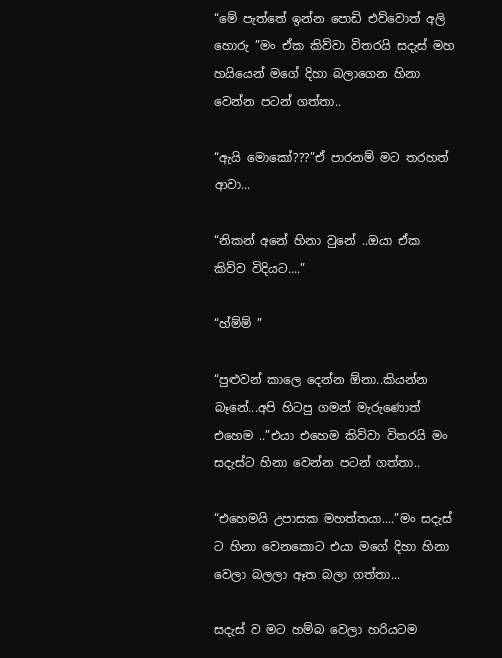“මේ පැත්තේ ඉන්න පොඩි එව්වොත් අලි හොරු ”මං ඒක කිව්වා විතරයි සදැස් මහ හයියෙන් මගේ දිහා බලාගෙන හිනා වෙන්න පටන් ගත්තා..

“ඇයි මොකෝ???”ඒ පාරනම් මට තරහත් ආවා...

“නිකන් අනේ හිනා වුනේ ..ඔයා ඒක කිව්ව විදියට....”

“හ්ම්ම් ”

“පුළුවන් කාලෙ දෙන්න ඕනා..කියන්න බෑනේ...අපි හිටපු ගමන් මැරුණොත් එහෙම ..”එයා එහෙම කිව්වා විතරයි මං සදැස්ට හිනා වෙන්න පටන් ගත්තා..

“එහෙමයි උපාසක මහත්තයා....”මං සදැස් ට හිනා වෙනකොට එයා මගේ දිහා හිනා වෙලා බලලා ඈත බලා ගත්තා...

සදැස් ව මට හම්බ වෙලා හරියටම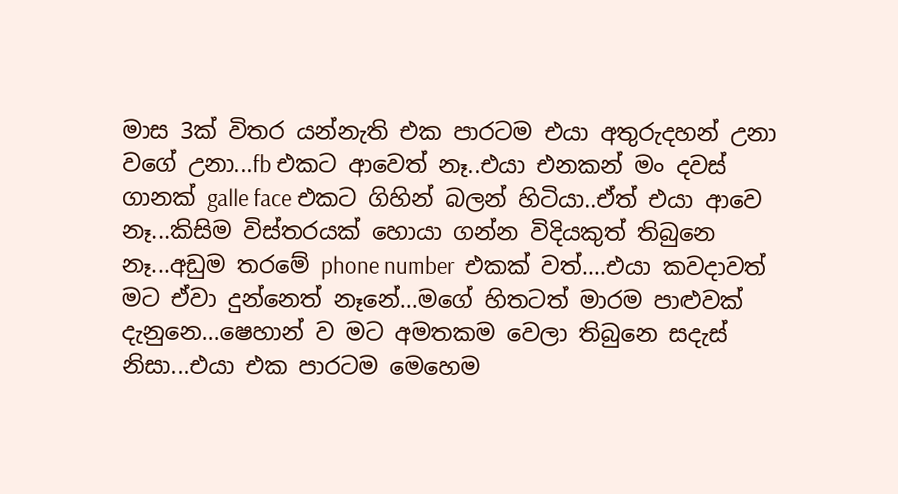මාස 3ක් විතර යන්නැති එක පාරටම එයා අතුරුදහන් උනා වගේ උනා...fb එකට ආවෙත් නෑ..එයා එනකන් මං දවස් ගානක් galle face එකට ගිහින් බලන් හිටියා..ඒත් එයා ආවෙ නෑ...කිසිම විස්තරයක් හොයා ගන්න විදියකුත් තිබුනෙ නෑ...අඩුම තරමේ phone number  එකක් වත්....එයා කවදාවත් මට ඒවා දුන්නෙත් නෑනේ...මගේ හිතටත් මාරම පාළුවක් දැනුනෙ...ෂෙහාන් ව මට අමතකම වෙලා තිබුනෙ සදැස් නිසා...එයා එක පාරටම මෙහෙම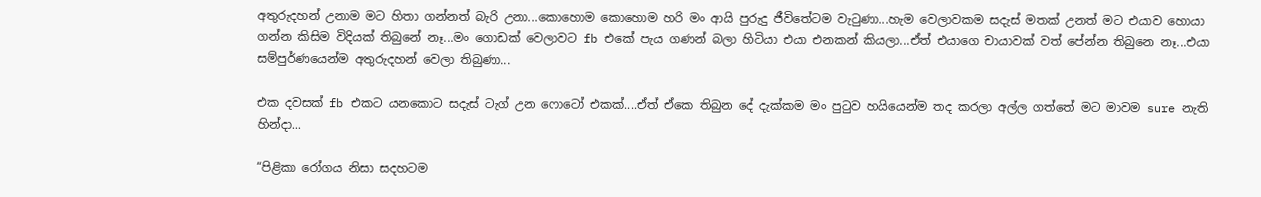අතුරුදහන් උනාම මට හිතා ගන්නත් බැරි උනා...කොහොම කොහොම හරි මං ආයි පුරුදු ජීවිතේටම වැටුණා...හැම වෙලාවකම සදැස් මතක් උනත් මට එයාව හොයා ගන්න කිසිම විදියක් තිබුනේ නෑ...මං ගොඩක් වෙලාවට fb එකේ පැය ගණන් බලා හිටියා එයා එනකන් කියලා...ඒත් එයාගෙ චායාවක් වත් පේන්න තිබුනෙ නෑ...එයා සම්පුර්ණයෙන්ම අතුරුදහන් වෙලා තිබුණා...

එක දවසක් fb එකට යනකොට සදැස් ටැග් උන ෆොටෝ එකක්....ඒත් ඒකෙ තිබුන දේ දැක්කම මං පුටුව හයියෙන්ම තද කරලා අල්ල ගත්තේ මට මාවම sure නැති හින්දා...

“පිළිකා රෝගය නිසා සදහටම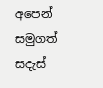අපෙන් සමුගත් සදැස්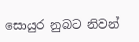සොයුර නුබට නිවන්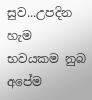සුව...උපදින හැම භවයකම නුබ අපේම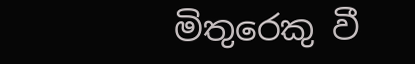මිතුරෙකු වී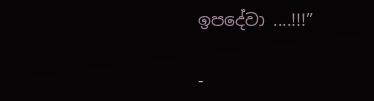ඉපදේවා ....!!!”

-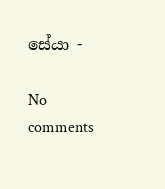සේයා -

No comments